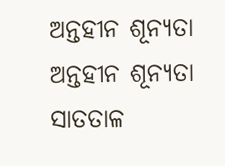ଅନ୍ତହୀନ ଶୂନ୍ୟତା
ଅନ୍ତହୀନ ଶୂନ୍ୟତା
ସାତତାଳ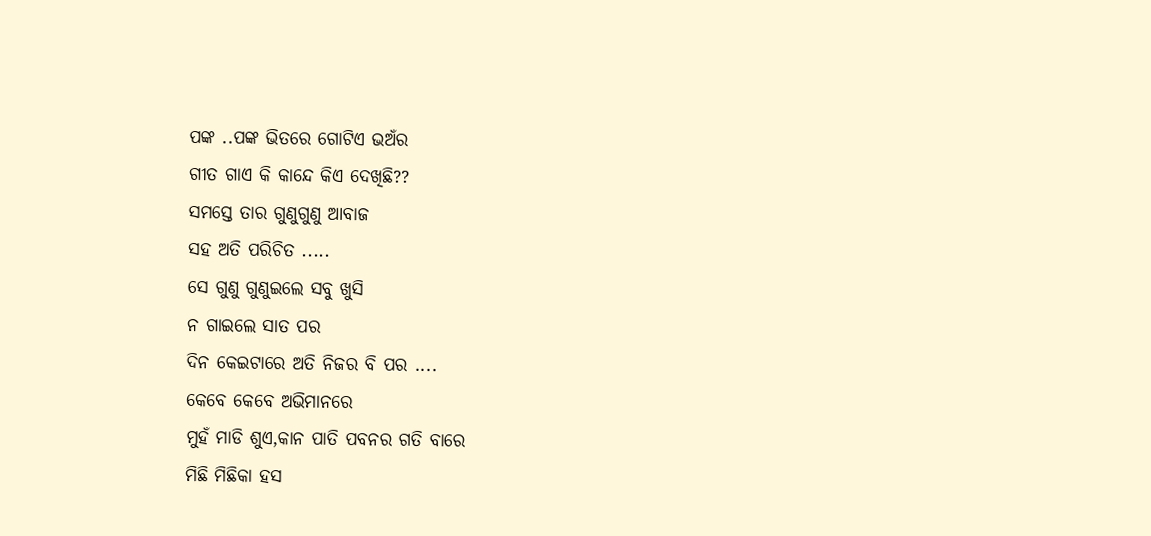ପଙ୍କ ..ପଙ୍କ ଭିତରେ ଗୋଟିଏ ଭଅଁର
ଗୀତ ଗାଏ କି କାନ୍ଦେ କିଏ ଦେଖିଛି??
ସମସ୍ତେ ତାର ଗୁଣୁଗୁଣୁ ଆବାଜ
ସହ ଅତି ପରିଚିତ .....
ସେ ଗୁଣୁ ଗୁଣୁଇଲେ ସବୁ ଖୁସି
ନ ଗାଇଲେ ସାତ ପର
ଦିନ କେଇଟାରେ ଅତି ନିଜର ବି ପର ....
କେବେ କେବେ ଅଭିମାନରେ
ମୁହଁ ମାଡି ଶୁଏ,କାନ ପାତି ପବନର ଗତି ବାରେ
ମିଛି ମିଛିକା ହସ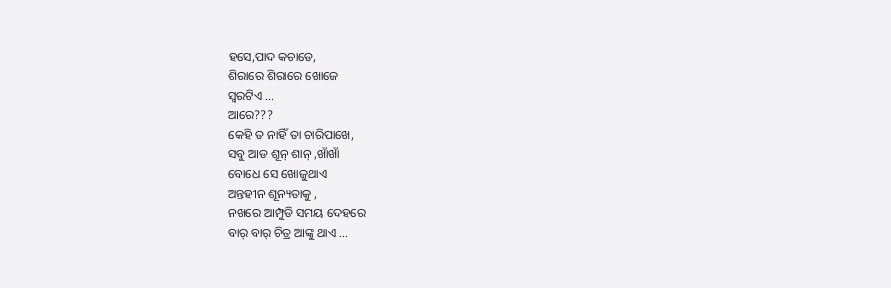ହସେ,ପାଦ କଚାଡେ,
ଶିରାରେ ଶିରାରେ ଖୋଜେ
ସ୍ୱରଟିଏ ...
ଆରେ???
କେହି ତ ନାହିଁ ତା ଚାରିପାଖେ,
ସବୁ ଆଡ ଶୂନ୍ ଶାନ୍ ,ଖାଁଖାଁ
ବୋଧେ ସେ ଖୋଜୁଥାଏ
ଅନ୍ତହୀନ ଶୂନ୍ୟତାକୁ ,
ନଖରେ ଆମ୍ପୁଡି ସମୟ ଦେହରେ
ବାର୍ ବାର୍ ଚିତ୍ର ଆଙ୍କୁ ଥାଏ ...